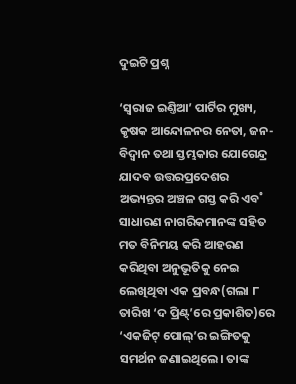ଦୁଇଟି ପ୍ରଶ୍ନ

‘ସ୍ବରାଜ ଇଣ୍ତିଆ’ ପାର୍ଟିର ମୁଖ୍ୟ, କୃଷକ ଆନ୍ଦୋଳନର ନେତା, ଜନ-ବିଦ୍ବାନ ତଥା ସ୍ତମ୍ଭକାର ଯୋଗେନ୍ଦ୍ର ଯାଦବ ଉତ୍ତରପ୍ରଦେଶର ଅଭ୍ୟନ୍ତର ଅଞ୍ଚଳ ଗସ୍ତ କରି ଏବ˚ ସାଧାରଣ ନାଗରିକମାନଙ୍କ ସହିତ ମତ ବିନିମୟ କରି ଆହରଣ କରିଥିବା ଅନୁଭୂତିକୁ ନେଇ ଲେଖିଥିବା ଏକ ପ୍ରବନ୍ଧ(ଗଲା ୮ ତାରିଖ ‘ଦ ପ୍ରିଣ୍ଟ୍‌’ରେ ପ୍ରକାଶିତ)ରେ ‘ଏକଜିଟ୍‌ ପୋଲ୍‌’ର ଇଙ୍ଗିତକୁ ସମର୍ଥନ ଜଣାଇଥିଲେ। ତାଙ୍କ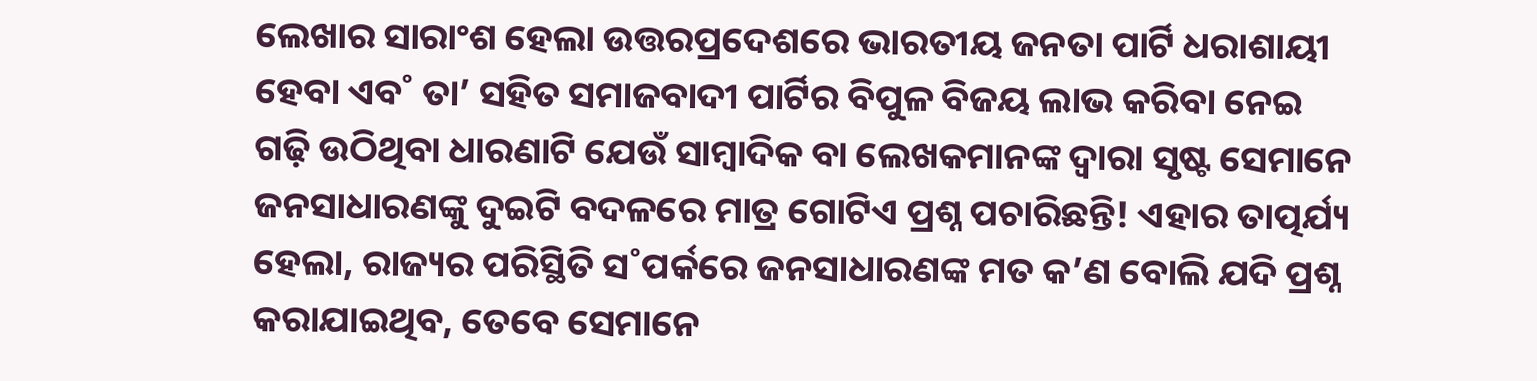ଲେଖାର ସାରାଂଶ ହେଲା ଉତ୍ତରପ୍ରଦେଶରେ ଭାରତୀୟ ଜନତା ପାର୍ଟି ଧରାଶାୟୀ ହେବା ଏବ˚ ତା’ ସହିତ ସମାଜବାଦୀ ପାର୍ଟିର ବିପୁଳ ବିଜୟ ଲାଭ କରିବା ନେଇ ଗଢ଼ି ଉଠିଥିବା ଧାରଣାଟି ଯେଉଁ ସାମ୍ବାଦିକ ବା ଲେଖକମାନଙ୍କ ଦ୍ବାରା ସୃଷ୍ଟ ସେମାନେ ଜନସାଧାରଣଙ୍କୁ ଦୁଇଟି ବଦଳରେ ମାତ୍ର ଗୋଟିଏ ପ୍ରଶ୍ନ ପଚାରିଛନ୍ତି! ଏହାର ତାତ୍ପର୍ଯ୍ୟ ହେଲା, ରାଜ୍ୟର ପରିସ୍ଥିତି ସ˚ପର୍କରେ ଜନସାଧାରଣଙ୍କ ମତ କ’ଣ ବୋଲି ଯଦି ପ୍ରଶ୍ନ କରାଯାଇଥିବ, ତେବେ ସେମାନେ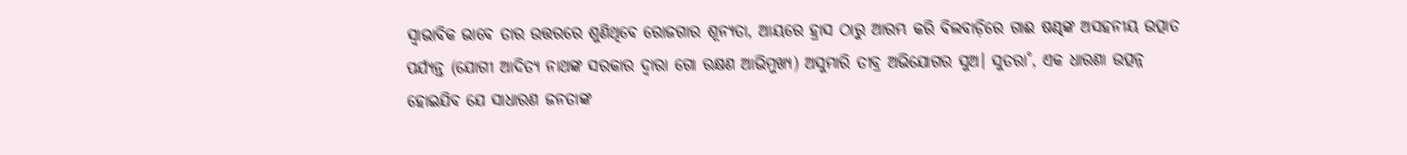ସ୍ବାଭାବିକ ଭାବେ ତାର ଉତ୍ତରରେ ଶୁଣିଥିବେ ରୋଜଗାର ଶୂନ୍ୟତା, ଆୟରେ ହ୍ରାସ ଠାରୁ ଆରମ୍ଭ କରି ବିଲବାଡ଼ିରେ ଗାଈ ଷଣ୍ଢଙ୍କ ଅସହନୀୟ ଉତ୍ପାତ ପର୍ଯ୍ୟନ୍ତ (ଯୋଗୀ ଆଦିତ୍ୟ ନାଥଙ୍କ ସରକାର ଦ୍ବାରା ଗୋ ରକ୍ଷଣ ଆଭିମୁଖ୍ୟ) ଅସୁମାରି ତୀବ୍ର ଅଭିଯୋଗର ସୁଅ। ସୁତରା˚, ଏକ ଧାରଣା ଉତ୍ପନ୍ନ ହୋଇଯିବ ଯେ ସାଧାରଣ ଜନତାଙ୍କ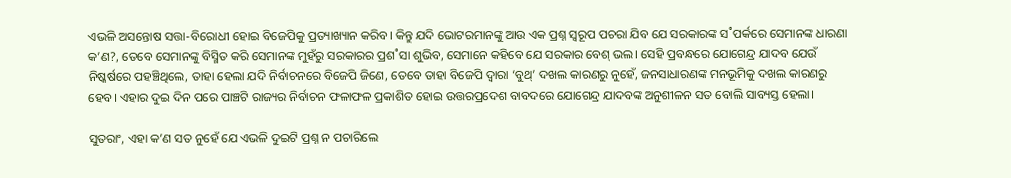ଏଭଳି ଅସନ୍ତୋଷ ସତ୍ତା-ବିରୋଧୀ ହୋଇ ବିଜେପିକୁ ପ୍ରତ୍ୟାଖ୍ୟାନ କରିବ। କିନ୍ତୁ ଯଦି ଭୋଟରମାନଙ୍କୁ ଆଉ ଏକ ପ୍ରଶ୍ନ ସ୍ବରୂପ ପଚରା ଯିବ ଯେ ସରକାରଙ୍କ ସ˚ପର୍କରେ ସେମାନଙ୍କ ଧାରଣା କ’ଣ?, ତେବେ ସେମାନଙ୍କୁ ବିସ୍ମିତ କରି ସେମାନଙ୍କ ମୁହଁରୁ ସରକାରର ପ୍ରଶ˚ସା ଶୁଭିବ, ସେମାନେ କହିବେ ଯେ ସରକାର ବେଶ୍‌ ଭଲ। ସେହି ପ୍ରବନ୍ଧରେ ଯୋଗେନ୍ଦ୍ର ଯାଦବ ଯେଉଁ ନିଷ୍କର୍ଷରେ ପହଞ୍ଚିଥିଲେ, ତାହା ହେଲା ଯଦି ନିର୍ବାଚନରେ ବିଜେପି ଜିଣେ, ତେବେ ତାହା ବିଜେପି ଦ୍ବାରା ‘ବୁଥ୍‌’ ଦଖଲ କାରଣରୁ ନୁହେଁ, ଜନସାଧାରଣଙ୍କ ମନଭୂମିକୁ ଦଖଲ କାରଣରୁ ହେବ। ଏହାର ଦୁଇ ଦିନ ପରେ ପାଞ୍ଚଟି ରାଜ୍ୟର ନିର୍ବାଚନ ଫଳାଫଳ ପ୍ରକାଶିତ ହୋଇ ଉତ୍ତରପ୍ରଦେଶ ବାବଦରେ ଯୋଗେନ୍ଦ୍ର ଯାଦବଙ୍କ ଅନୁଶୀଳନ ସତ ବୋଲି ସାବ୍ୟସ୍ତ ହେଲା।

ସୁତରାଂ, ଏହା କ’ଣ ସତ ନୁହେଁ ଯେ ଏଭଳି ଦୁଇଟି ପ୍ରଶ୍ନ ନ ପଚାରିଲେ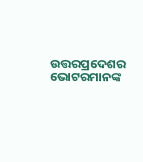ଉତ୍ତରପ୍ରଦେଶର ଭୋଟରମାନଙ୍କ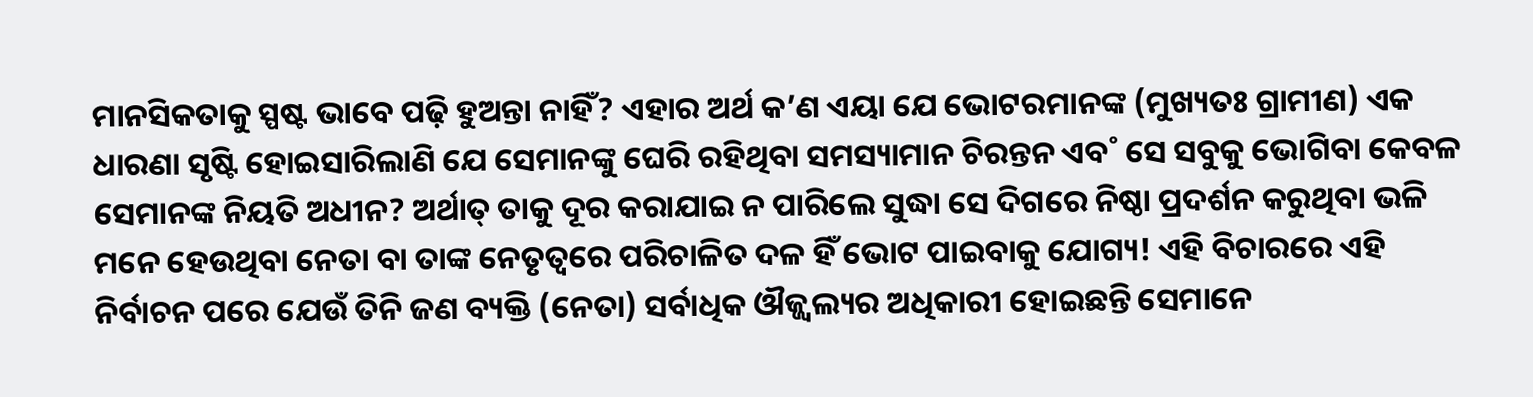ମାନସିକତାକୁ ସ୍ପଷ୍ଟ ଭାବେ ପଢ଼ି ହୁଅନ୍ତା ନାହିଁ? ଏହାର ଅର୍ଥ କ’ଣ ଏୟା ଯେ ଭୋଟରମାନଙ୍କ (ମୁଖ୍ୟତଃ ଗ୍ରାମୀଣ) ଏକ ଧାରଣା ସୃଷ୍ଟି ହୋଇସାରିଲାଣି ଯେ ସେମାନଙ୍କୁ ଘେରି ରହିଥିବା ସମସ୍ୟାମାନ ଚିରନ୍ତନ ଏବ˚ ସେ ସବୁକୁ ଭୋଗିବା କେବଳ ସେମାନଙ୍କ ନିୟତି ଅଧୀନ? ଅର୍ଥାତ୍‌ ତାକୁ ଦୂର କରାଯାଇ ନ ପାରିଲେ ସୁଦ୍ଧା ସେ ଦିଗରେ ନିଷ୍ଠା ପ୍ରଦର୍ଶନ କରୁଥିବା ଭଳି ମନେ ହେଉଥିବା ନେତା ବା ତାଙ୍କ ନେତୃତ୍ବରେ ପରିଚାଳିତ ଦଳ ହିଁ ଭୋଟ ପାଇବାକୁ ଯୋଗ୍ୟ! ଏହି ବିଚାରରେ ଏହି ନିର୍ବାଚନ ପରେ ଯେଉଁ ତିନି ଜଣ ବ୍ୟକ୍ତି (ନେତା) ସର୍ବାଧିକ ଔଜ୍ଜ୍ବଲ୍ୟର ଅଧିକାରୀ ହୋଇଛନ୍ତି ସେମାନେ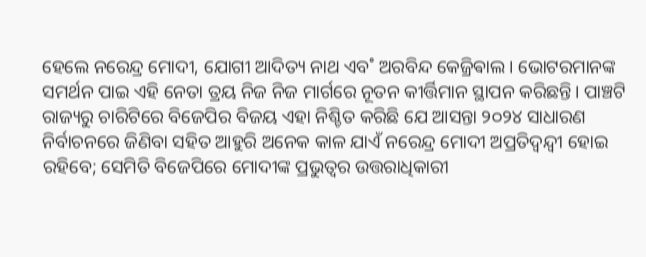ହେଲେ ନରେନ୍ଦ୍ର ମୋଦୀ, ଯୋଗୀ ଆଦିତ୍ୟ ନାଥ ଏବ˚ ଅରବିନ୍ଦ କେଜ୍ରିଵାଲ। ଭୋଟରମାନଙ୍କ ସମର୍ଥନ ପାଇ ଏହି ନେତା ତ୍ରୟ ନିଜ ନିଜ ମାର୍ଗରେ ନୂତନ କୀର୍ତ୍ତିମାନ ସ୍ଥାପନ କରିଛନ୍ତି। ପାଞ୍ଚଟି ରାଜ୍ୟରୁ ଚାରିଟିରେ ବିଜେପିର ବିଜୟ ଏହା ନିଶ୍ଚିତ କରିଛି ଯେ ଆସନ୍ତା ୨୦୨୪ ସାଧାରଣ ନିର୍ବାଚନରେ ଜିଣିବା ସହିତ ଆହୁରି ଅନେକ କାଳ ଯାଏଁ ନରେନ୍ଦ୍ର ମୋଦୀ ଅପ୍ରତିଦ୍ବନ୍ଦ୍ବୀ ହୋଇ ରହିବେ; ସେମିତି ବିଜେପିରେ ମୋଦୀଙ୍କ ପ୍ରଭୁତ୍ବର ଉତ୍ତରାଧିକାରୀ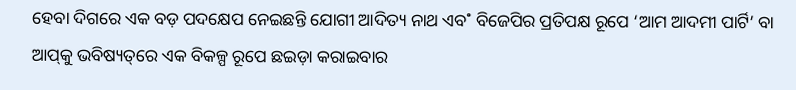ହେବା ଦିଗରେ ଏକ ବଡ଼ ପଦକ୍ଷେପ ନେଇଛନ୍ତି ଯୋଗୀ ଆଦିତ୍ୟ ନାଥ ଏବ˚ ବିଜେପିର ପ୍ରତିପକ୍ଷ ରୂପେ ‘ଆମ ଆଦମୀ ପାର୍ଟି’ ବା ଆପ୍‌କୁ ଭବିଷ୍ୟତ୍‌ରେ ଏକ ବିକଳ୍ପ ରୂପେ ଛଇଡ଼ା କରାଇବାର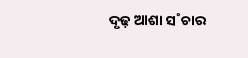ଦୃଢ଼ ଆଶା ସ˚ଚାର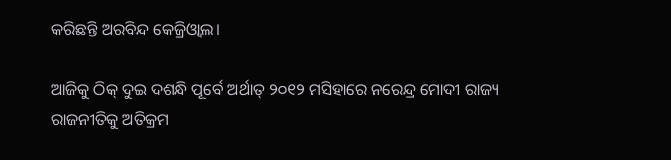କରିଛନ୍ତି ଅରବିନ୍ଦ କେଜ୍ରିଓ୍ୱାଲ।

ଆଜିକୁ ଠିକ୍‌ ଦୁଇ ଦଶନ୍ଧି ପୂର୍ବେ ଅର୍ଥାତ୍‌ ୨୦୧୨ ମସିହାରେ ନରେନ୍ଦ୍ର ମୋଦୀ ରାଜ୍ୟ ରାଜନୀତିକୁ ଅତିକ୍ରମ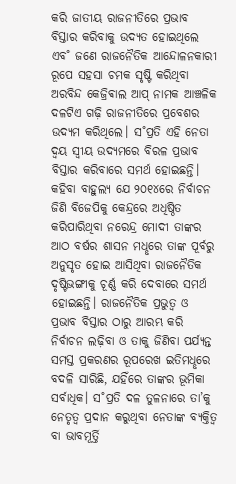କରି ଜାତୀୟ ରାଜନୀତିରେ ପ୍ରଭାବ ବିସ୍ତାର କରିବାକୁ ଉଦ୍ୟତ ହୋଇଥିଲେ ଏବ˚ ଜଣେ ରାଜନୈତିକ ଆନ୍ଦୋଳନକାରୀ ରୂପେ ସହସା ଚମକ ସୃଷ୍ଟି କରିଥିବା ଅରବିନ୍ଦ କେଜ୍ରିଵାଲ ଆପ୍‌ ନାମକ ଆଞ୍ଚଳିକ ଦଳଟିଏ ଗଢ଼ି ରାଜନୀତିରେ ପ୍ରବେଶର ଉଦ୍ୟମ କରିଥିଲେ। ସ˚ପ୍ରତି ଏହି ନେତା ଦ୍ବୟ ସ୍ବୀୟ ଉଦ୍ୟମରେ ବିରଳ ପ୍ରଭାବ ବିସ୍ତାର କରିବାରେ ସମର୍ଥ ହୋଇଛନ୍ତି। କହିବା ବାହୁଲ୍ୟ ଯେ ୨୦୧୪ରେ ନିର୍ବାଚନ ଜିଣି ବିଜେପିକୁ କେନ୍ଦ୍ରରେ ଅଧିଷ୍ଠିତ କରିପାରିଥିବା ନରେନ୍ଦ୍ର ମୋଦୀ ତାଙ୍କର ଆଠ ବର୍ଷର ଶାସନ ମଧୢରେ ତାଙ୍କ ପୂର୍ବରୁ ଅନୁସୃତ ହୋଇ ଆସିଥିବା ରାଜନୈତିକ ଦୃଷ୍ଟିଭଙ୍ଗୀକୁ ଚୂର୍ଣ୍ଣ କରି ଦେବାରେ ସମର୍ଥ ହୋଇଛନ୍ତି। ରାଜନୈତିକ ପ୍ରଭୁତ୍ବ ଓ ପ୍ରଭାବ ବିସ୍ତାର ଠାରୁ ଆରମ୍ଭ କରି ନିର୍ବାଚନ ଲଢ଼ିବା ଓ ତାକୁ ଜିଣିବା ପର୍ଯ୍ୟନ୍ତ ସମସ୍ତ ପ୍ରକରଣର ରୂପରେଖ ଇତିମଧୢରେ ବଦଳି ସାରିଛି, ଯହିଁରେ ତାଙ୍କର ଭୂମିକା ସର୍ବାଧିକ। ସ˚ପ୍ରତି ଦଳ ତୁଳନାରେ ତା’କୁ ନେତୃତ୍ବ ପ୍ରଦାନ କରୁଥିବା ନେତାଙ୍କ ବ୍ୟକ୍ତିତ୍ବ ବା ଭାବମୂର୍ତ୍ତି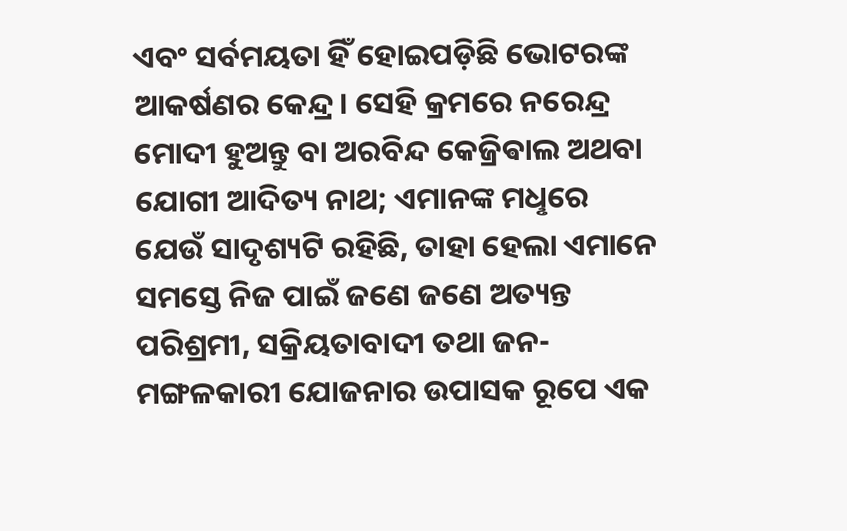ଏବଂ ସର୍ବମୟତା ହିଁ ହୋଇପଡ଼ିଛି ଭୋଟରଙ୍କ ଆକର୍ଷଣର କେନ୍ଦ୍ର। ସେହି କ୍ରମରେ ନରେନ୍ଦ୍ର ମୋଦୀ ହୁଅନ୍ତୁ ବା ଅରବିନ୍ଦ କେଜ୍ରିଵାଲ ଅଥବା ଯୋଗୀ ଆଦିତ୍ୟ ନାଥ; ଏମାନଙ୍କ ମଧୢରେ ଯେଉଁ ସାଦୃଶ୍ୟଟି ରହିଛି, ତାହା ହେଲା ଏମାନେ ସମସ୍ତେ ନିଜ ପାଇଁ ଜଣେ ଜଣେ ଅତ୍ୟନ୍ତ ପରିଶ୍ରମୀ, ସକ୍ରିୟତାବାଦୀ ତଥା ଜନ-ମଙ୍ଗଳକାରୀ ଯୋଜନାର ଉପାସକ ରୂପେ ଏକ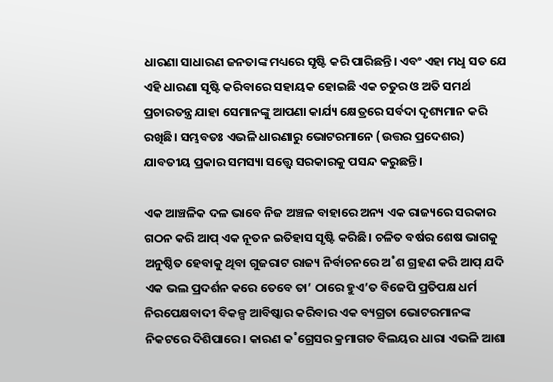ଧାରଣା ସାଧାରଣ ଜନତାଙ୍କ ମଧ୍ୟରେ ସୃଷ୍ଟି କରି ପାରିଛନ୍ତି। ଏବଂ ଏହା ମଧୢ ସତ ଯେ ଏହି ଧାରଣା ସୃଷ୍ଟି କରିବାରେ ସହାୟକ ହୋଇଛି ଏକ ଚତୁର ଓ ଅତି ସମର୍ଥ ପ୍ରଚାରତନ୍ତ୍ର ଯାହା ସେମାନଙ୍କୁ ଆପଣା କାର୍ଯ୍ୟ କ୍ଷେତ୍ରରେ ସର୍ବଦା ଦୃଶ୍ୟମାନ କରି ରଖିଛି। ସମ୍ଭବତଃ ଏଭଳି ଧାରଣାରୁ ଭୋଟରମାନେ (ଉତ୍ତର ପ୍ରଦେଶର) ଯାବତୀୟ ପ୍ରକାର ସମସ୍ୟା ସତ୍ତ୍ବେ ସରକାରକୁ ପସନ୍ଦ କରୁଛନ୍ତି।

ଏକ ଆଞ୍ଚଳିକ ଦଳ ଭାବେ ନିଜ ଅଞ୍ଚଳ ବାହାରେ ଅନ୍ୟ ଏକ ରାଜ୍ୟରେ ସରକାର ଗଠନ କରି ଆପ୍‌ ଏକ ନୂତନ ଇତିହାସ ସୃଷ୍ଟି କରିଛି। ଚଳିତ ବର୍ଷର ଶେଷ ଭାଗକୁ ଅନୁଷ୍ଠିତ ହେବାକୁ ଥିବା ଗୁଜରାଟ ରାଜ୍ୟ ନିର୍ବାଚନରେ ଅ˚ଶ ଗ୍ରହଣ କରି ଆପ୍‌ ଯଦି ଏକ ଭଲ ପ୍ରଦର୍ଶନ କରେ ତେବେ ତା’ ଠାରେ ହୁଏ’ତ ବିଜେପି ପ୍ରତିପକ୍ଷ ଧର୍ମ ନିରପେକ୍ଷବାଦୀ ବିକଳ୍ପ ଆବିଷ୍କାର କରିବାର ଏକ ବ୍ୟଗ୍ରତା ଭୋଟରମାନଙ୍କ ନିକଟରେ ଦିଶିପାରେ। କାରଣ କ˚ଗ୍ରେସର କ୍ରମାଗତ ବିଲୟର ଧାରା ଏଭଳି ଆଶା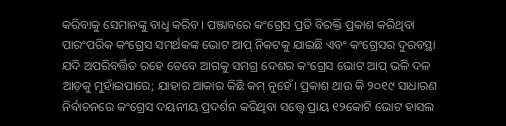କରିବାକୁ ସେମାନଙ୍କୁ ବାଧୢ କରିବ। ପଞ୍ଜାବରେ କଂଗ୍ରେସ ପ୍ରତି ବିରକ୍ତି ପ୍ରକାଶ କରିଥିବା ପାରଂପରିକ କଂଗ୍ରେସ ସମର୍ଥକଙ୍କ ଭୋଟ ଆପ୍‌ ନିକଟକୁ ଯାଇଛି ଏବଂ କଂଗ୍ରେସର ଦୁରବସ୍ଥା ଯଦି ଅପରିବର୍ତ୍ତିତ ରହେ ତେବେ ଆଗକୁ ସମଗ୍ର ଦେଶର କଂଗ୍ରେସ ଭୋଟ ଆପ୍‌ ଭଳି ଦଳ ଆଡ଼କୁ ମୁହାଁଇପାରେ; ଯାହାର ଆକାର କିଛି କମ୍‌ ନୁହେଁ। ପ୍ରକାଶ ଥାଉ କି ୨୦୧୯ ସାଧାରଣ ନିର୍ବାଚନରେ କଂଗ୍ରେସ ଦୟନୀୟ ପ୍ରଦର୍ଶନ କରିଥିବା ସତ୍ତ୍ବେ ପ୍ରାୟ ୧୨କୋଟି ଭୋଟ ହାସଲ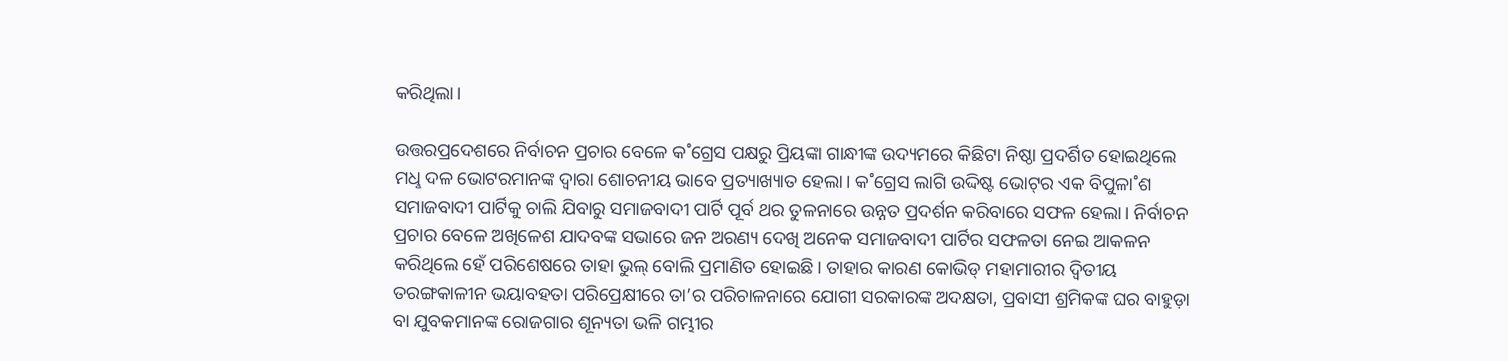କରିଥିଲା।

ଉତ୍ତରପ୍ରଦେଶରେ ନିର୍ବାଚନ ପ୍ରଚାର ବେଳେ କ˚ଗ୍ରେସ ପକ୍ଷରୁ ପ୍ରିୟଙ୍କା ଗାନ୍ଧୀଙ୍କ ଉଦ୍ୟମରେ କିଛିଟା ନିଷ୍ଠା ପ୍ରଦର୍ଶିତ ହୋଇଥିଲେ ମଧୢ ଦଳ ଭୋଟରମାନଙ୍କ ଦ୍ବାରା ଶୋଚନୀୟ ଭାବେ ପ୍ରତ୍ୟାଖ୍ୟାତ ହେଲା। କ˚ଗ୍ରେସ ଲାଗି ଉଦ୍ଦିଷ୍ଟ ଭୋଟ୍‌ର ଏକ ବିପୁଳା˚ଶ ସମାଜବାଦୀ ପାର୍ଟିକୁ ଚାଲି ଯିବାରୁ ସମାଜବାଦୀ ପାର୍ଟି ପୂର୍ବ ଥର ତୁଳନାରେ ଉନ୍ନତ ପ୍ରଦର୍ଶନ କରିବାରେ ସଫଳ ହେଲା। ନିର୍ବାଚନ ପ୍ରଚାର ବେଳେ ଅଖିଳେଶ ଯାଦବଙ୍କ ସଭାରେ ଜନ ଅରଣ୍ୟ ଦେଖି ଅନେକ ସମାଜବାଦୀ ପାର୍ଟିର ସଫଳତା ନେଇ ଆକଳନ କରିଥିଲେ ହେଁ ପରିଶେଷରେ ତାହା ଭୁଲ୍‌ ବୋଲି ପ୍ରମାଣିତ ହୋଇଛି। ତାହାର କାରଣ କୋଭିଡ୍‌ ମହାମାରୀର ଦ୍ବିତୀୟ ତରଙ୍ଗକାଳୀନ ଭୟାବହତା ପରିପ୍ରେକ୍ଷୀରେ ତା’ର ପରିଚାଳନାରେ ଯୋଗୀ ସରକାରଙ୍କ ଅଦକ୍ଷତା, ପ୍ରବାସୀ ଶ୍ରମିକଙ୍କ ଘର ବାହୁଡ଼ା ବା ଯୁବକମାନଙ୍କ ରୋଜଗାର ଶୂନ୍ୟତା ଭଳି ଗମ୍ଭୀର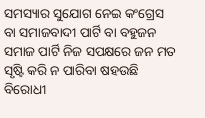ସମସ୍ୟାର ସୁଯୋଗ ନେଇ କଂଗ୍ରେସ ବା ସମାଜବାଦୀ ପାର୍ଟି ବା ବହୁଜନ ସମାଜ ପାର୍ଟି ନିଜ ସପକ୍ଷରେ ଜନ ମତ ସୃଷ୍ଟି କରି ନ ପାରିବା ଷହଉଛି ବିରୋଧୀ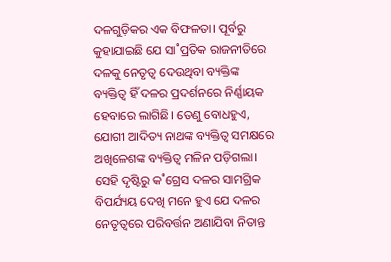ଦଳଗୁଡ଼ିକର ଏକ ବିଫଳତା। ପୂର୍ବରୁ କୁହାଯାଇଛି ଯେ ସା˚ପ୍ରତିକ ରାଜନୀତିରେ ଦଳକୁ ନେତୃତ୍ବ ଦେଉଥିବା ବ୍ୟକ୍ତିଙ୍କ ବ୍ୟକ୍ତିତ୍ବ ହିଁ ଦଳର ପ୍ରଦର୍ଶନରେ ନିର୍ଣ୍ଣାୟକ ହେବାରେ ଲାଗିଛି। ତେଣୁ ବୋଧହୁଏ, ଯୋଗୀ ଆଦିତ୍ୟ ନାଥଙ୍କ ବ୍ୟକ୍ତିତ୍ବ ସମକ୍ଷରେ ଅଖିଳେଶଙ୍କ ବ୍ୟକ୍ତିତ୍ବ ମଳିନ ପଡ଼ିଗଲା। ସେହି ଦୃଷ୍ଟିରୁ କ˚ଗ୍ରେସ ଦଳର ସାମଗ୍ରିକ ବିପର୍ଯ୍ୟୟ ଦେଖି ମନେ ହୁଏ ଯେ ଦଳର ନେତୃତ୍ବରେ ପରିବର୍ତ୍ତନ ଅଣାଯିବା ନିତାନ୍ତ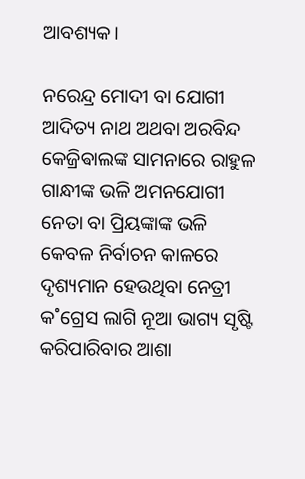ଆବଶ୍ୟକ।

ନରେନ୍ଦ୍ର ମୋଦୀ ବା ଯୋଗୀ ଆଦିତ୍ୟ ନାଥ ଅଥବା ଅରବିନ୍ଦ କେଜ୍ରିଵାଲଙ୍କ ସାମନାରେ ରାହୁଳ ଗାନ୍ଧୀଙ୍କ ଭଳି ଅମନଯୋଗୀ ନେତା ବା ପ୍ରିୟଙ୍କାଙ୍କ ଭଳି କେବଳ ନିର୍ବାଚନ କାଳରେ ଦୃଶ୍ୟମାନ ହେଉଥିବା ନେତ୍ରୀ କ˚ଗ୍ରେସ ଲାଗି ନୂଆ ଭାଗ୍ୟ ସୃଷ୍ଟି କରିପାରିବାର ଆଶା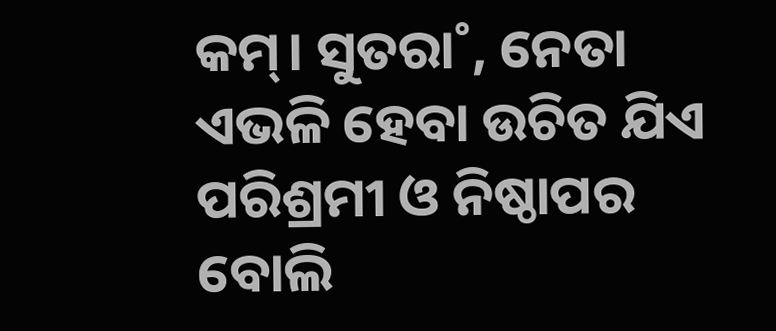କମ୍‌। ସୁତରା˚, ନେତା ଏଭଳି ହେବା ଉଚିତ ଯିଏ ପରିଶ୍ରମୀ ଓ ନିଷ୍ଠାପର ବୋଲି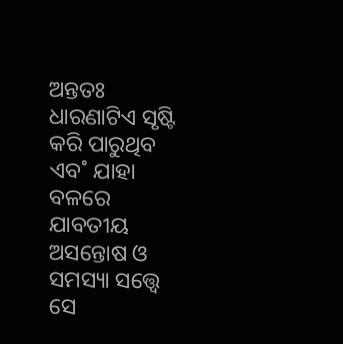ଅନ୍ତତଃ ଧାରଣାଟିଏ ସୃଷ୍ଟି କରି ପାରୁଥିବ ଏବ˚ ଯାହା ବଳରେ ଯାବତୀୟ ଅସନ୍ତୋଷ ଓ ସମସ୍ୟା ସତ୍ତ୍ବେ ସେ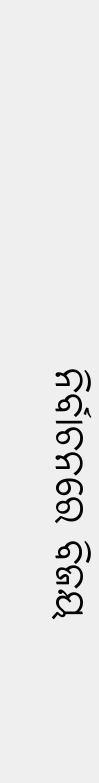ନିର୍ବାଚନରେ ବିଜୟ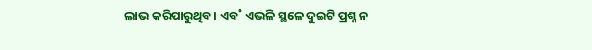ଲାଭ କରିପାରୁଥିବ। ଏବ˚ ଏଭଳି ସ୍ଥଳେ ଦୁଇଟି ପ୍ରଶ୍ନ ନ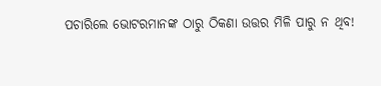ପଚାରିଲେ ଭୋଟରମାନଙ୍କ ଠାରୁ ଠିକଣା ଉତ୍ତର ମିଳି ପାରୁ ନ ଥିବ!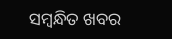ସମ୍ବନ୍ଧିତ ଖବର